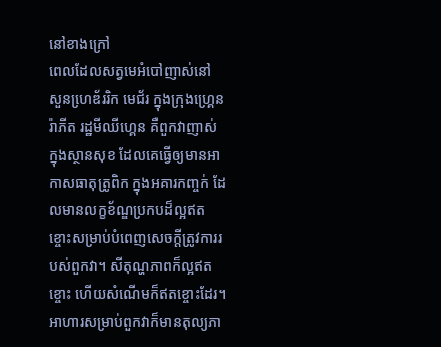នៅខាងក្រៅ
ពេលដែលសត្វមេអំបៅញាស់នៅ សួនហេ្រឌ័ររិក មេជ័រ ក្នុងក្រុងហ្រ្គេន រ៉ាភីត រដ្ឋមីឈីហ្គេន គឺពួកវាញាស់ ក្នុងស្ថានសុខ ដែលគេធ្វើឲ្យមានអាកាសធាតុត្រូពិក ក្នុងអគារកញ្ចក់ ដែលមានលក្ខខ័ណ្ឌប្រកបដ៏ល្អឥតខ្ចោះសម្រាប់បំពេញសេចក្តីត្រូវការរបស់ពួកវា។ សីតុណ្ហភាពក៏ល្អឥតខ្ចោះ ហើយសំណើមក៏ឥតខ្ចោះដែរ។ អាហារសម្រាប់ពួកវាក៏មានតុល្យភា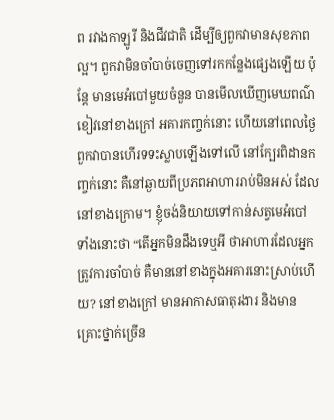ព រវាងកាឡូរី និងជីវជាតិ ដើម្បីឲ្យពួកវាមានសុខភាពល្អ។ ពួកវាមិនចាំបាច់ចេញទៅរកកន្លែងផ្សេងឡើយ ប៉ុន្តែ មានមេអំបៅមួយចំនួន បានមើលឃើញមេឃពណ៌ខៀវនៅខាងក្រៅ អគារកញ្ចក់នោះ ហើយនៅពេលថ្ងៃ ពួកវាបានហើរទទះស្លាបឡើងទៅលើ នៅក្បែរពិដានកញ្ចក់នោះ គឺនៅឆ្ងាយពីប្រភពអាហាររាប់មិនអស់ ដែលនៅខាងក្រោម។ ខ្ញុំចង់និយាយទៅកាន់សត្វមេអំបៅទាំងនោះថា “តើអ្នកមិនដឹងទេឬអី ថាអាហារដែលអ្នកត្រូវការចាំបាច់ គឺមាននៅខាងក្នុងអគារនោះស្រាប់ហើយ? នៅខាងក្រៅ មានអាកាសធាតុរងារ និងមានគ្រោះថ្នាក់ច្រើន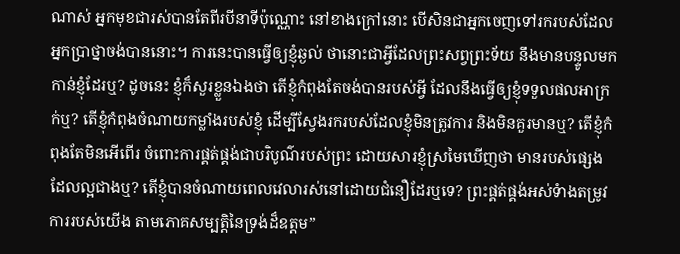ណាស់ អ្នកមុខជារស់បានតែពីរបីនាទីប៉ុណ្ណោះ នៅខាងក្រៅនោះ បើសិនជាអ្នកចេញទៅរករបស់ដែលអ្នកប្រាថ្នាចង់បាននោះ។ ការនេះបានធ្វើឲ្យខ្ញុំឆ្ងល់ ថានោះជាអ្វីដែលព្រះសព្វព្រះទ័យ នឹងមានបន្ទូលមកកាន់ខ្ញុំដែរឬ? ដូចនេះ ខ្ញុំក៏សួរខ្លួនឯងថា តើខ្ញុំកំពុងតែចង់បានរបស់អ្វី ដែលនឹងធ្វើឲ្យខ្ញុំទទួលផលអាក្រក់ឬ? តើខ្ញុំកំពុងចំណាយកម្លាំងរបស់ខ្ញុំ ដើម្បីស្វែងរករបស់ដែលខ្ញុំមិនត្រូវការ និងមិនគួរមានឬ? តើខ្ញុំកំពុងតែមិនអើពើរ ចំពោះការផ្គត់ផ្គង់ជាបរិបូណ៌របស់ព្រះ ដោយសារខ្ញុំស្រមៃឃើញថា មានរបស់ផ្សេងដែលល្អជាងឬ? តើខ្ញុំបានចំណាយពេលវេលារស់នៅដោយជំនឿដែរឬទេ? ព្រះផ្គត់ផ្គង់អស់ទំាងតម្រូវការរបស់យើង តាមភោគសម្បត្តិនៃទ្រង់ដ៏ឧត្តម”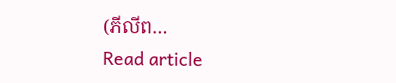(ភីលីព…
Read article